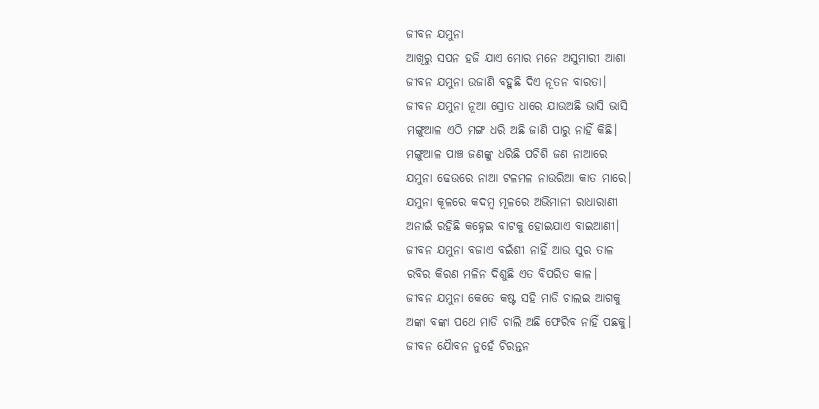ଜୀବନ ଯମୁନା
ଆଖିରୁ ସପନ ହଜି ଯାଏ ମୋର ମନେ ଅସୁମାରୀ ଆଶା
ଜୀବନ ଯମୁନା ଉଜାଣି ବହୁଛି ଦିଏ ନୂତନ ବାରତା।
ଜୀବନ ଯମୁନା ନୂଆ ସ୍ରୋତ ଧାରେ ଯାଉଅଛି ଭାସି ଭାସି
ମଙ୍ଗୁଆଳ ଏଠି ମଙ୍ଗ ଧରି ଅଛି ଜାଣି ପାରୁ ନାହିଁ କିଛି।
ମଙ୍ଗୁଆଳ ପାଞ୍ଚ ଜଣଙ୍କୁ ଧରିଛି ପଚିଶି ଜଣ ନାଆରେ
ଯମୁନା ଢେଉରେ ନାଆ ଟଳମଳ ନାଉରିଆ କାତ ମାରେ।
ଯମୁନା କୂଳରେ କଦମ୍ବ ମୂଳରେ ଅଭିମାନୀ ରାଧାରାଣୀ
ଅନାଇଁ ରହିଛି କହ୍ନେଇ ବାଟକୁ ହୋଇଯାଏ ବାଇଆଣୀ।
ଜୀବନ ଯମୁନା ବଜାଏ ବଇଁଶୀ ନାହିଁ ଆଉ ସୁର ତାଳ
ରବିର କିରଣ ମଳିନ ଦିଶୁଛି ଏତ ବିପରିତ କାଳ।
ଜୀବନ ଯମୁନା କେତେ କଷ୍ଟ ସହି ମାଡି ଚାଲଇ ଆଗକୁ
ଅଙ୍କା ବଙ୍କା ପଥେ ମାଡି ଚାଲି ଅଛି ଫେରିବ ନାହିଁ ପଛକୁ।
ଜୀବନ ଯୈାବନ ନୁହେଁ ଚିରନ୍ତନ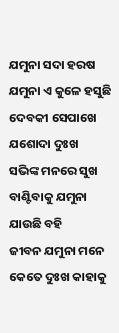ଯମୁନା ସଦା ହରଷ
ଯମୁନା ଏ କୁଳେ ହସୁଛି ଦେବକୀ ସେପାଖେ ଯଶୋଦା ଦୁଃଖ
ସଭିଙ୍କ ମନରେ ସୁଖ ବାଣ୍ଟିବାକୁ ଯମୁନା ଯାଉଛି ବହି
ଜୀବନ ଯମୁନା ମନେ କେତେ ଦୁଃଖ କାହାକୁ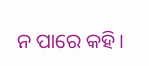ନ ପାରେ କହି।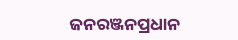ଜନରଞ୍ଜନପ୍ରଧାନ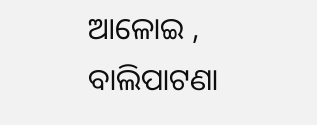ଆଳୋଇ , ବାଲିପାଟଣା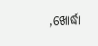,ଖୋର୍ଦ୍ଧା